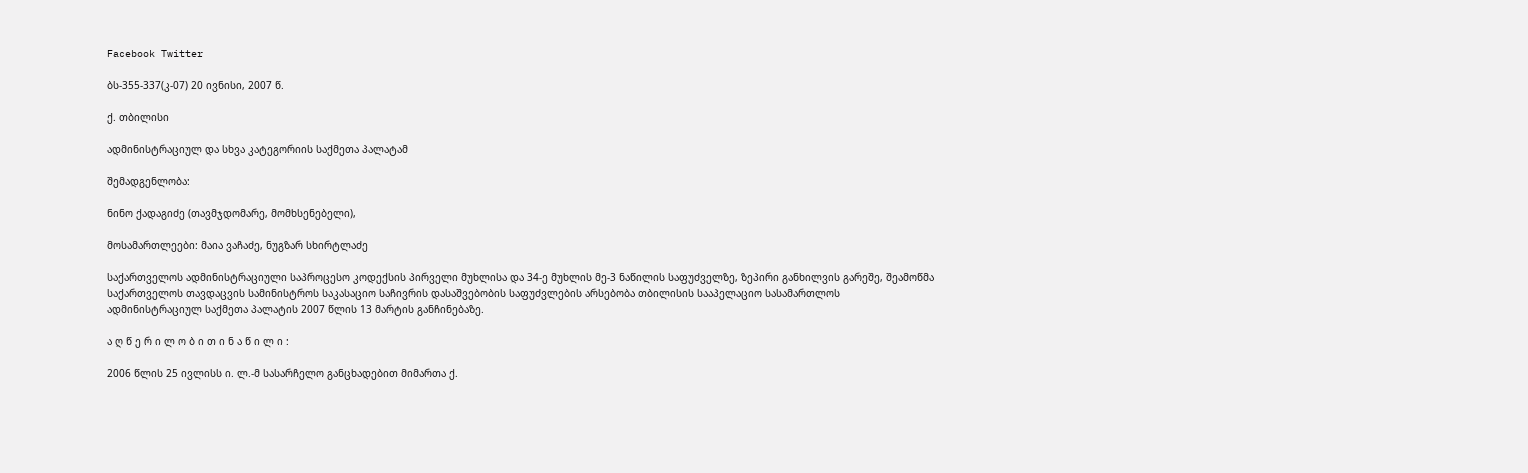Facebook Twitter

ბს-355-337(კ-07) 20 ივნისი, 2007 წ.

ქ. თბილისი

ადმინისტრაციულ და სხვა კატეგორიის საქმეთა პალატამ

შემადგენლობა:

ნინო ქადაგიძე (თავმჯდომარე, მომხსენებელი),

მოსამართლეები: მაია ვაჩაძე, ნუგზარ სხირტლაძე

საქართველოს ადმინისტრაციული საპროცესო კოდექსის პირველი მუხლისა და 34-ე მუხლის მე-3 ნაწილის საფუძველზე, ზეპირი განხილვის გარეშე, შეამოწმა საქართველოს თავდაცვის სამინისტროს საკასაციო საჩივრის დასაშვებობის საფუძვლების არსებობა თბილისის სააპელაციო სასამართლოს ადმინისტრაციულ საქმეთა პალატის 2007 წლის 13 მარტის განჩინებაზე.

ა ღ წ ე რ ი ლ ო ბ ი თ ი ნ ა წ ი ლ ი :

2006 წლის 25 ივლისს ი. ლ.-მ სასარჩელო განცხადებით მიმართა ქ.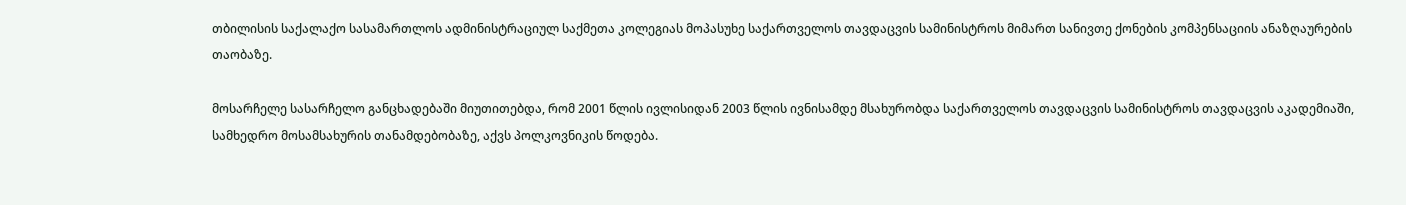თბილისის საქალაქო სასამართლოს ადმინისტრაციულ საქმეთა კოლეგიას მოპასუხე საქართველოს თავდაცვის სამინისტროს მიმართ სანივთე ქონების კომპენსაციის ანაზღაურების თაობაზე.

მოსარჩელე სასარჩელო განცხადებაში მიუთითებდა, რომ 2001 წლის ივლისიდან 2003 წლის ივნისამდე მსახურობდა საქართველოს თავდაცვის სამინისტროს თავდაცვის აკადემიაში, სამხედრო მოსამსახურის თანამდებობაზე, აქვს პოლკოვნიკის წოდება.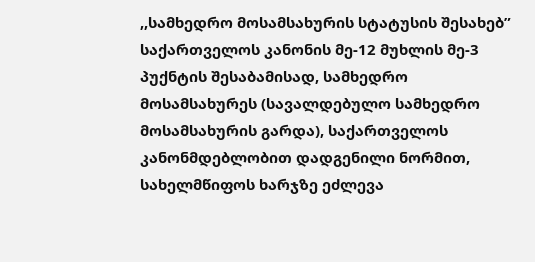,,სამხედრო მოსამსახურის სტატუსის შესახებ” საქართველოს კანონის მე-12 მუხლის მე-3 პუქნტის შესაბამისად, სამხედრო მოსამსახურეს (სავალდებულო სამხედრო მოსამსახურის გარდა), საქართველოს კანონმდებლობით დადგენილი ნორმით, სახელმწიფოს ხარჯზე ეძლევა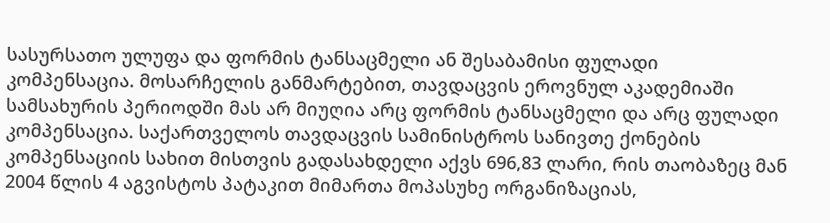სასურსათო ულუფა და ფორმის ტანსაცმელი ან შესაბამისი ფულადი კომპენსაცია. მოსარჩელის განმარტებით, თავდაცვის ეროვნულ აკადემიაში სამსახურის პერიოდში მას არ მიუღია არც ფორმის ტანსაცმელი და არც ფულადი კომპენსაცია. საქართველოს თავდაცვის სამინისტროს სანივთე ქონების კომპენსაციის სახით მისთვის გადასახდელი აქვს 696,83 ლარი, რის თაობაზეც მან 2004 წლის 4 აგვისტოს პატაკით მიმართა მოპასუხე ორგანიზაციას,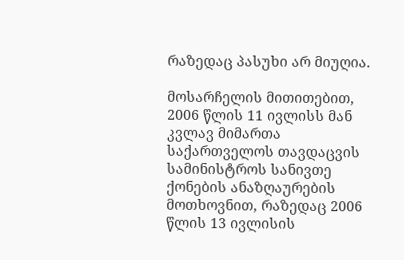რაზედაც პასუხი არ მიუღია.

მოსარჩელის მითითებით, 2006 წლის 11 ივლისს მან კვლავ მიმართა საქართველოს თავდაცვის სამინისტროს სანივთე ქონების ანაზღაურების მოთხოვნით, რაზედაც 2006 წლის 13 ივლისის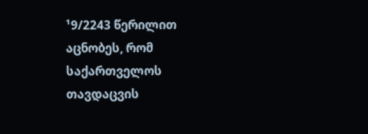¹9/2243 წერილით აცნობეს, რომ საქართველოს თავდაცვის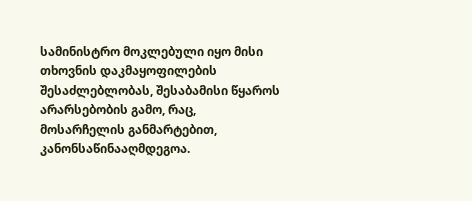სამინისტრო მოკლებული იყო მისი თხოვნის დაკმაყოფილების შესაძლებლობას, შესაბამისი წყაროს არარსებობის გამო, რაც, მოსარჩელის განმარტებით, კანონსაწინააღმდეგოა.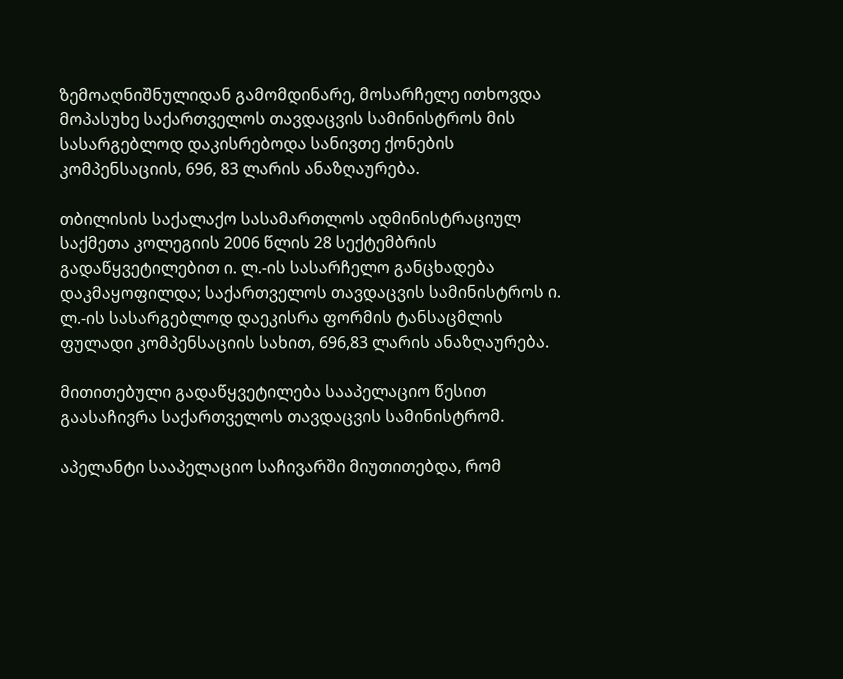ზემოაღნიშნულიდან გამომდინარე, მოსარჩელე ითხოვდა მოპასუხე საქართველოს თავდაცვის სამინისტროს მის სასარგებლოდ დაკისრებოდა სანივთე ქონების კომპენსაციის, 696, 83 ლარის ანაზღაურება.

თბილისის საქალაქო სასამართლოს ადმინისტრაციულ საქმეთა კოლეგიის 2006 წლის 28 სექტემბრის გადაწყვეტილებით ი. ლ.-ის სასარჩელო განცხადება დაკმაყოფილდა; საქართველოს თავდაცვის სამინისტროს ი. ლ.-ის სასარგებლოდ დაეკისრა ფორმის ტანსაცმლის ფულადი კომპენსაციის სახით, 696,83 ლარის ანაზღაურება.

მითითებული გადაწყვეტილება სააპელაციო წესით გაასაჩივრა საქართველოს თავდაცვის სამინისტრომ.

აპელანტი სააპელაციო საჩივარში მიუთითებდა, რომ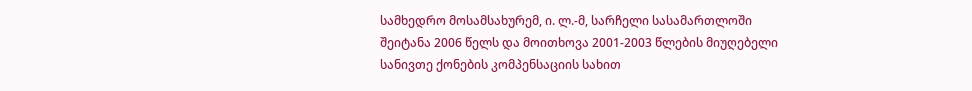სამხედრო მოსამსახურემ, ი. ლ.-მ, სარჩელი სასამართლოში შეიტანა 2006 წელს და მოითხოვა 2001-2003 წლების მიუღებელი სანივთე ქონების კომპენსაციის სახით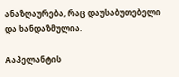ანაზღაურება, რაც დაუსაბუთებელი და ხანდაზმულია.

Aაპელანტის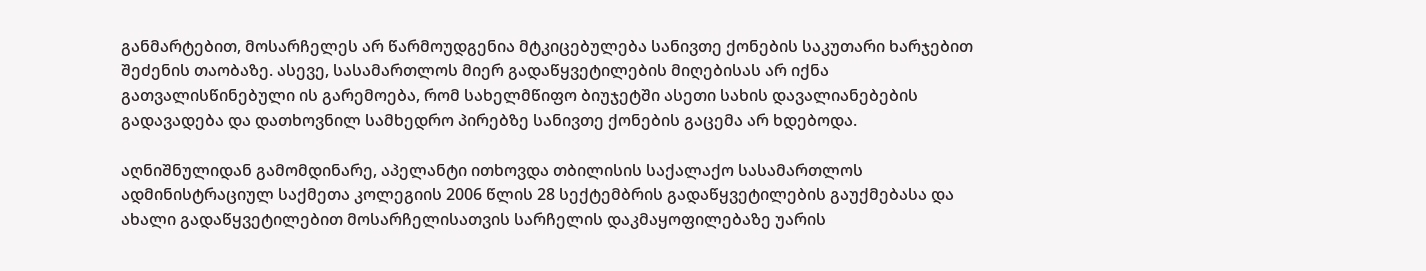განმარტებით, მოსარჩელეს არ წარმოუდგენია მტკიცებულება სანივთე ქონების საკუთარი ხარჯებით შეძენის თაობაზე. ასევე, სასამართლოს მიერ გადაწყვეტილების მიღებისას არ იქნა გათვალისწინებული ის გარემოება, რომ სახელმწიფო ბიუჯეტში ასეთი სახის დავალიანებების გადავადება და დათხოვნილ სამხედრო პირებზე სანივთე ქონების გაცემა არ ხდებოდა.

აღნიშნულიდან გამომდინარე, აპელანტი ითხოვდა თბილისის საქალაქო სასამართლოს ადმინისტრაციულ საქმეთა კოლეგიის 2006 წლის 28 სექტემბრის გადაწყვეტილების გაუქმებასა და ახალი გადაწყვეტილებით მოსარჩელისათვის სარჩელის დაკმაყოფილებაზე უარის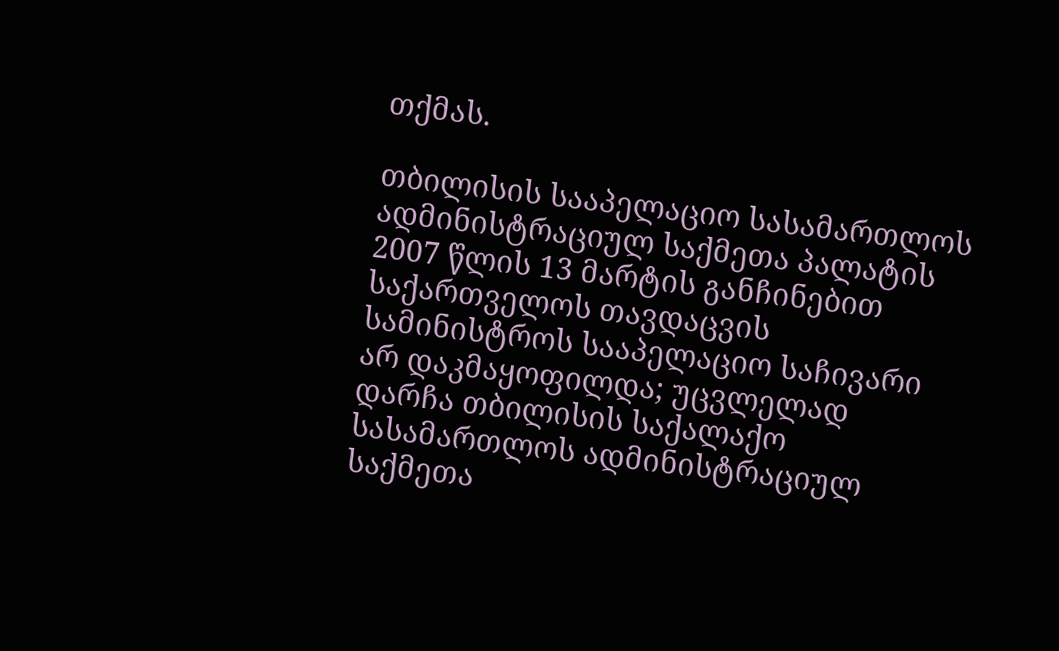თქმას.

თბილისის სააპელაციო სასამართლოს ადმინისტრაციულ საქმეთა პალატის 2007 წლის 13 მარტის განჩინებით საქართველოს თავდაცვის სამინისტროს სააპელაციო საჩივარი არ დაკმაყოფილდა; უცვლელად დარჩა თბილისის საქალაქო სასამართლოს ადმინისტრაციულ საქმეთა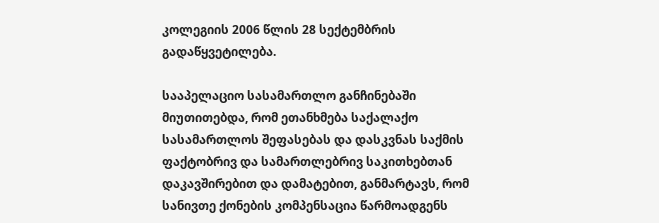კოლეგიის 2006 წლის 28 სექტემბრის გადაწყვეტილება.

სააპელაციო სასამართლო განჩინებაში მიუთითებდა, რომ ეთანხმება საქალაქო სასამართლოს შეფასებას და დასკვნას საქმის ფაქტობრივ და სამართლებრივ საკითხებთან დაკავშირებით და დამატებით, განმარტავს, რომ სანივთე ქონების კომპენსაცია წარმოადგენს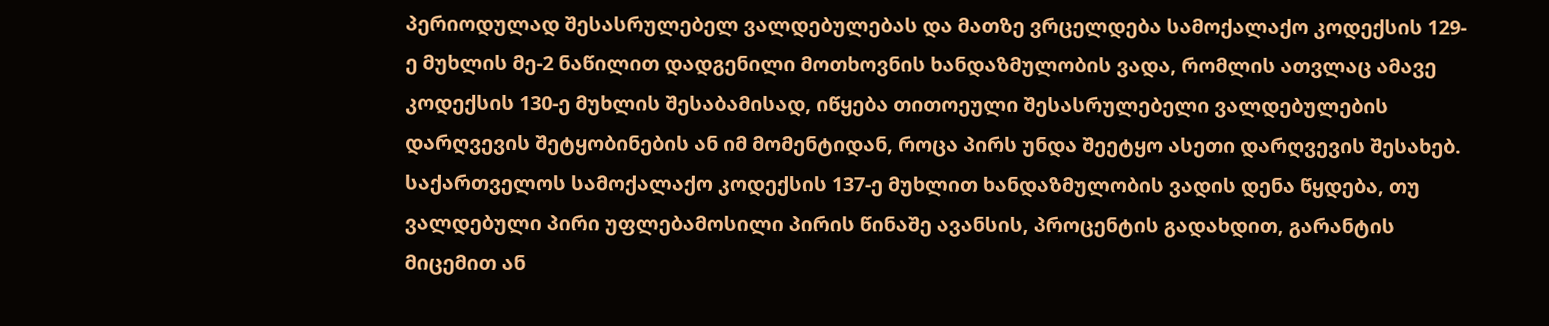პერიოდულად შესასრულებელ ვალდებულებას და მათზე ვრცელდება სამოქალაქო კოდექსის 129-ე მუხლის მე-2 ნაწილით დადგენილი მოთხოვნის ხანდაზმულობის ვადა, რომლის ათვლაც ამავე კოდექსის 130-ე მუხლის შესაბამისად, იწყება თითოეული შესასრულებელი ვალდებულების დარღვევის შეტყობინების ან იმ მომენტიდან, როცა პირს უნდა შეეტყო ასეთი დარღვევის შესახებ. საქართველოს სამოქალაქო კოდექსის 137-ე მუხლით ხანდაზმულობის ვადის დენა წყდება, თუ ვალდებული პირი უფლებამოსილი პირის წინაშე ავანსის, პროცენტის გადახდით, გარანტის მიცემით ან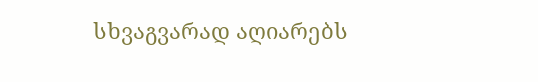სხვაგვარად აღიარებს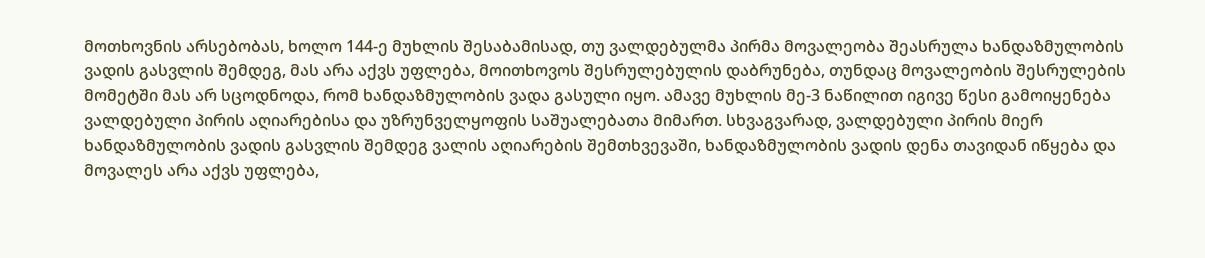მოთხოვნის არსებობას, ხოლო 144-ე მუხლის შესაბამისად, თუ ვალდებულმა პირმა მოვალეობა შეასრულა ხანდაზმულობის ვადის გასვლის შემდეგ, მას არა აქვს უფლება, მოითხოვოს შესრულებულის დაბრუნება, თუნდაც მოვალეობის შესრულების მომეტში მას არ სცოდნოდა, რომ ხანდაზმულობის ვადა გასული იყო. ამავე მუხლის მე-3 ნაწილით იგივე წესი გამოიყენება ვალდებული პირის აღიარებისა და უზრუნველყოფის საშუალებათა მიმართ. სხვაგვარად, ვალდებული პირის მიერ ხანდაზმულობის ვადის გასვლის შემდეგ ვალის აღიარების შემთხვევაში, ხანდაზმულობის ვადის დენა თავიდან იწყება და მოვალეს არა აქვს უფლება,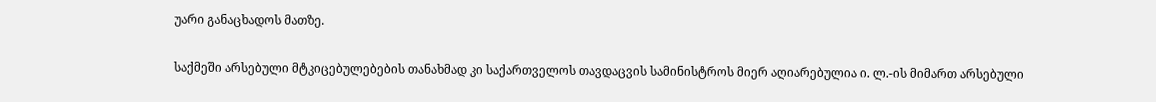უარი განაცხადოს მათზე.

საქმეში არსებული მტკიცებულებების თანახმად კი საქართველოს თავდაცვის სამინისტროს მიერ აღიარებულია ი. ლ.-ის მიმართ არსებული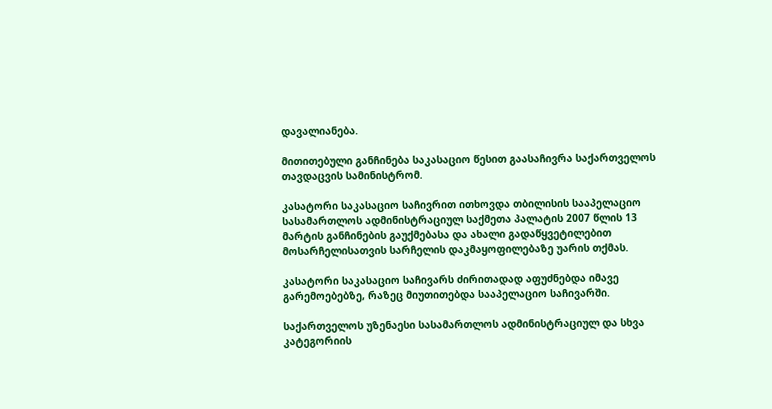დავალიანება.

მითითებული განჩინება საკასაციო წესით გაასაჩივრა საქართველოს თავდაცვის სამინისტრომ.

კასატორი საკასაციო საჩივრით ითხოვდა თბილისის სააპელაციო სასამართლოს ადმინისტრაციულ საქმეთა პალატის 2007 წლის 13 მარტის განჩინების გაუქმებასა და ახალი გადაწყვეტილებით მოსარჩელისათვის სარჩელის დაკმაყოფილებაზე უარის თქმას.

კასატორი საკასაციო საჩივარს ძირითადად აფუძნებდა იმავე გარემოებებზე, რაზეც მიუთითებდა სააპელაციო საჩივარში.

საქართველოს უზენაესი სასამართლოს ადმინისტრაციულ და სხვა კატეგორიის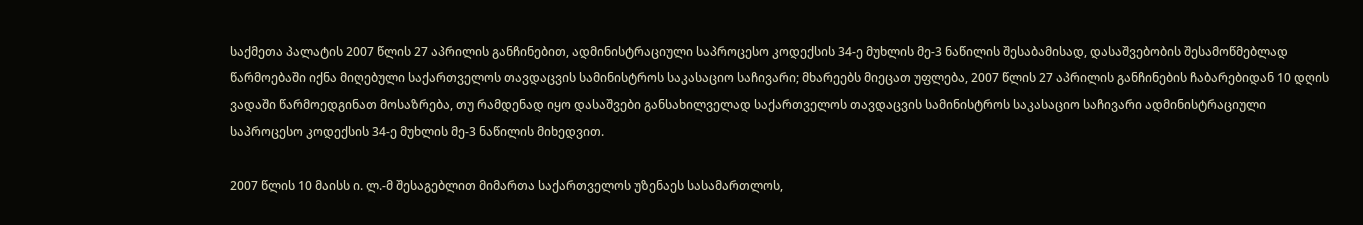საქმეთა პალატის 2007 წლის 27 აპრილის განჩინებით, ადმინისტრაციული საპროცესო კოდექსის 34-ე მუხლის მე-3 ნაწილის შესაბამისად, დასაშვებობის შესამოწმებლად წარმოებაში იქნა მიღებული საქართველოს თავდაცვის სამინისტროს საკასაციო საჩივარი; მხარეებს მიეცათ უფლება, 2007 წლის 27 აპრილის განჩინების ჩაბარებიდან 10 დღის ვადაში წარმოედგინათ მოსაზრება, თუ რამდენად იყო დასაშვები განსახილველად საქართველოს თავდაცვის სამინისტროს საკასაციო საჩივარი ადმინისტრაციული საპროცესო კოდექსის 34-ე მუხლის მე-3 ნაწილის მიხედვით.

2007 წლის 10 მაისს ი. ლ.-მ შესაგებლით მიმართა საქართველოს უზენაეს სასამართლოს,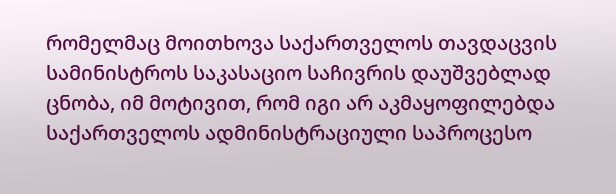რომელმაც მოითხოვა საქართველოს თავდაცვის სამინისტროს საკასაციო საჩივრის დაუშვებლად ცნობა, იმ მოტივით, რომ იგი არ აკმაყოფილებდა საქართველოს ადმინისტრაციული საპროცესო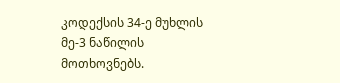კოდექსის 34-ე მუხლის მე-3 ნაწილის მოთხოვნებს.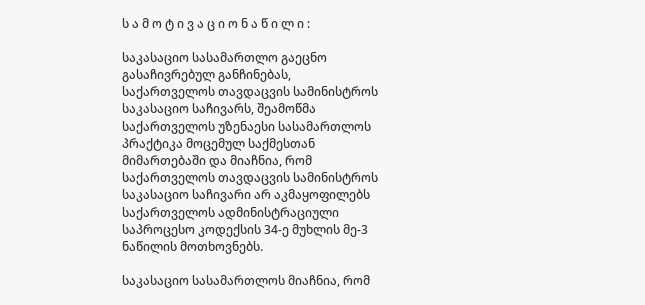ს ა მ ო ტ ი ვ ა ც ი ო ნ ა წ ი ლ ი :

საკასაციო სასამართლო გაეცნო გასაჩივრებულ განჩინებას, საქართველოს თავდაცვის სამინისტროს საკასაციო საჩივარს, შეამოწმა საქართველოს უზენაესი სასამართლოს პრაქტიკა მოცემულ საქმესთან მიმართებაში და მიაჩნია, რომ საქართველოს თავდაცვის სამინისტროს საკასაციო საჩივარი არ აკმაყოფილებს საქართველოს ადმინისტრაციული საპროცესო კოდექსის 34-ე მუხლის მე-3 ნაწილის მოთხოვნებს.

საკასაციო სასამართლოს მიაჩნია, რომ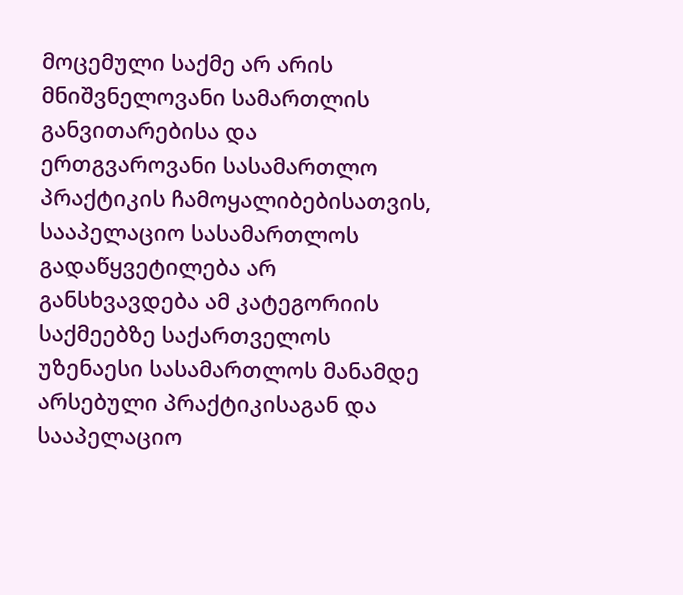მოცემული საქმე არ არის მნიშვნელოვანი სამართლის განვითარებისა და ერთგვაროვანი სასამართლო პრაქტიკის ჩამოყალიბებისათვის, სააპელაციო სასამართლოს გადაწყვეტილება არ განსხვავდება ამ კატეგორიის საქმეებზე საქართველოს უზენაესი სასამართლოს მანამდე არსებული პრაქტიკისაგან და სააპელაციო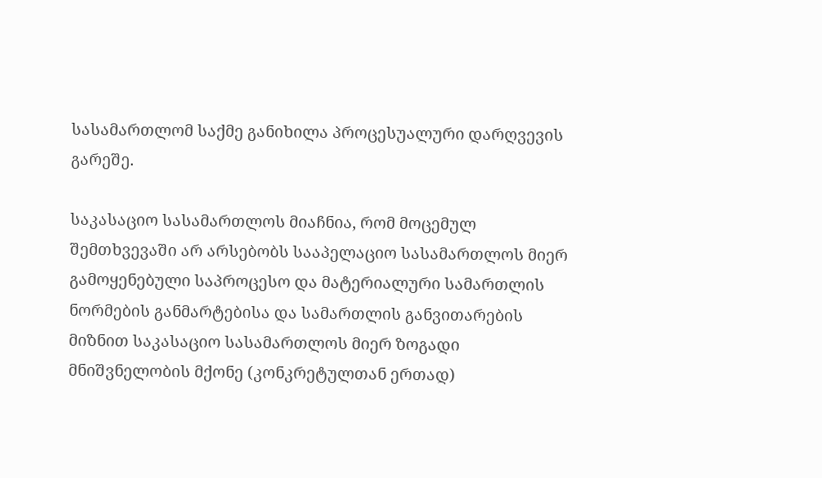სასამართლომ საქმე განიხილა პროცესუალური დარღვევის გარეშე.

საკასაციო სასამართლოს მიაჩნია, რომ მოცემულ შემთხვევაში არ არსებობს სააპელაციო სასამართლოს მიერ გამოყენებული საპროცესო და მატერიალური სამართლის ნორმების განმარტებისა და სამართლის განვითარების მიზნით საკასაციო სასამართლოს მიერ ზოგადი მნიშვნელობის მქონე (კონკრეტულთან ერთად)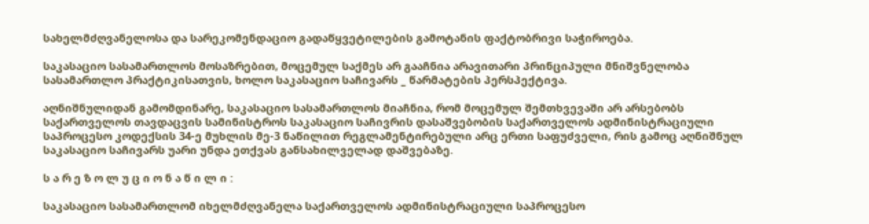სახელმძღვანელოსა და სარეკომენდაციო გადაწყვეტილების გამოტანის ფაქტობრივი საჭიროება.

საკასაციო სასამართლოს მოსაზრებით, მოცემულ საქმეს არ გააჩნია არავითარი პრინციპული მნიშვნელობა სასამართლო პრაქტიკისათვის, ხოლო საკასაციო საჩივარს _ წარმატების პერსპექტივა.

აღნიშნულიდან გამომდინარე, საკასაციო სასამართლოს მიაჩნია, რომ მოცემულ შემთხვევაში არ არსებობს საქართველოს თავდაცვის სამინისტროს საკასაციო საჩივრის დასაშვებობის საქართველოს ადმინისტრაციული საპროცესო კოდექსის 34-ე მუხლის მე-3 ნაწილით რეგლამენტირებული არც ერთი საფუძველი, რის გამოც აღნიშნულ საკასაციო საჩივარს უარი უნდა ეთქვას განსახილველად დაშვებაზე.

ს ა რ ე ზ ო ლ უ ც ი ო ნ ა წ ი ლ ი :

საკასაციო სასამართლომ იხელმძღვანელა საქართველოს ადმინისტრაციული საპროცესო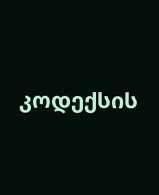კოდექსის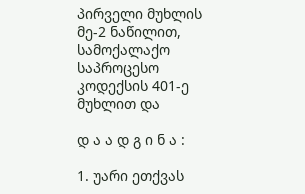პირველი მუხლის მე-2 ნაწილით, სამოქალაქო საპროცესო კოდექსის 401-ე მუხლით და

დ ა ა დ გ ი ნ ა :

1. უარი ეთქვას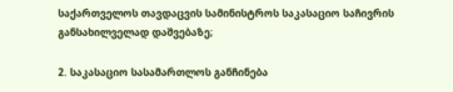საქართველოს თავდაცვის სამინისტროს საკასაციო საჩივრის განსახილველად დაშვებაზე;

2. საკასაციო სასამართლოს განჩინება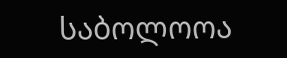საბოლოოა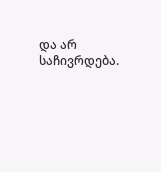და არ საჩივრდება.